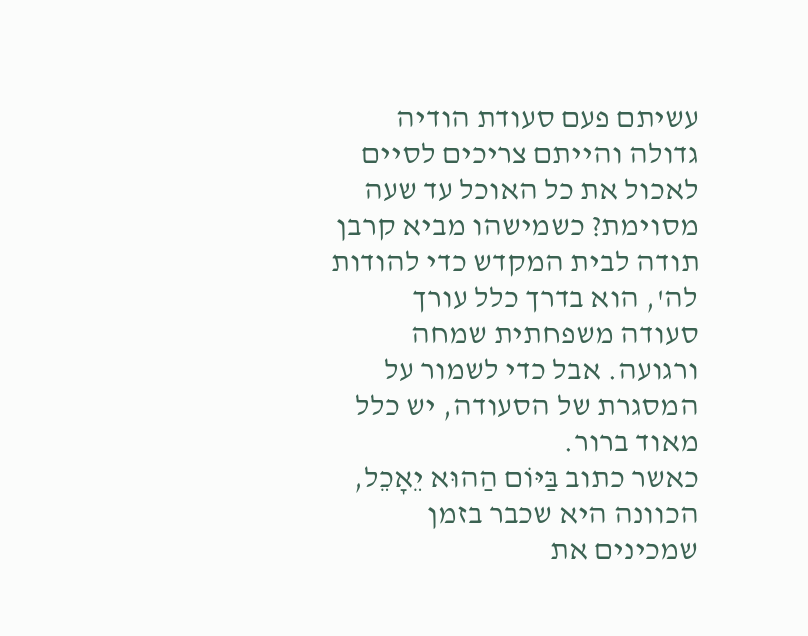עשיתם פעם סעודת הודיה גדולה והייתם צריכים לסיים לאכול את כל האוכל עד שעה מסוימת? כשמישהו מביא קרבן תודה לבית המקדש כדי להודות לה', הוא בדרך כלל עורך סעודה משפחתית שמחה ורגועה. אבל כדי לשמור על המסגרת של הסעודה, יש כלל מאוד ברור.
כאשר כתוב בַּיּוֹם הַהוּא יֵאָכֵל, הכוונה היא שכבר בזמן שמכינים את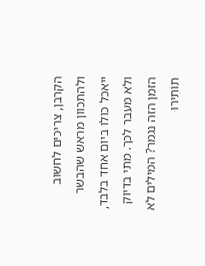הקרבן, צריכים לחשוב ולהתכוון מראש שהבשר ייאכל כולו ביום אחד בלבד, ולא מעבר לכך. מתי בדיוק הזמן הזה נגמר? המילים לֹא תוֹתִירוּ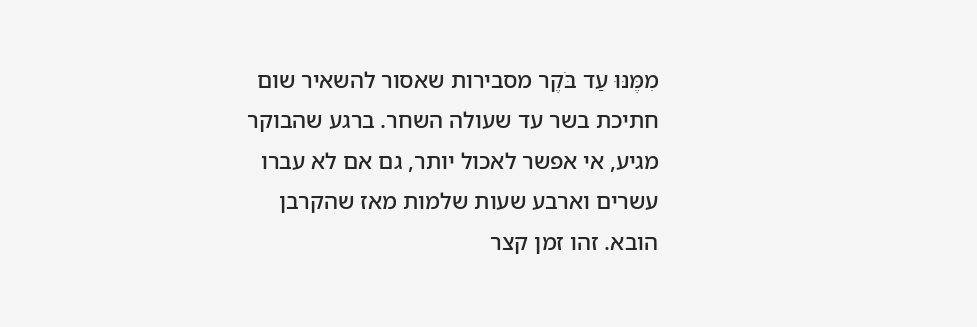מִמֶּנּוּ עַד בֹּקֶר מסבירות שאסור להשאיר שום חתיכת בשר עד שעולה השחר. ברגע שהבוקר מגיע, אי אפשר לאכול יותר, גם אם לא עברו עשרים וארבע שעות שלמות מאז שהקרבן הובא. זהו זמן קצר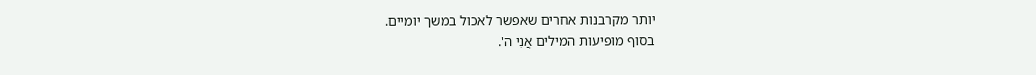יותר מקרבנות אחרים שאפשר לאכול במשך יומיים.
בסוף מופיעות המילים אֲנִי ה'.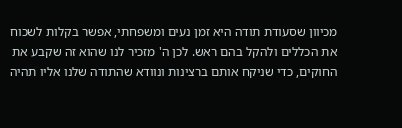מכיוון שסעודת תודה היא זמן נעים ומשפחתי, אפשר בקלות לשכוח את הכללים ולהקל בהם ראש. לכן ה' מזכיר לנו שהוא זה שקבע את החוקים, כדי שניקח אותם ברצינות ונוודא שהתודה שלנו אליו תהיה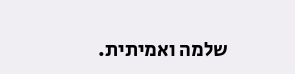שלמה ואמיתית.